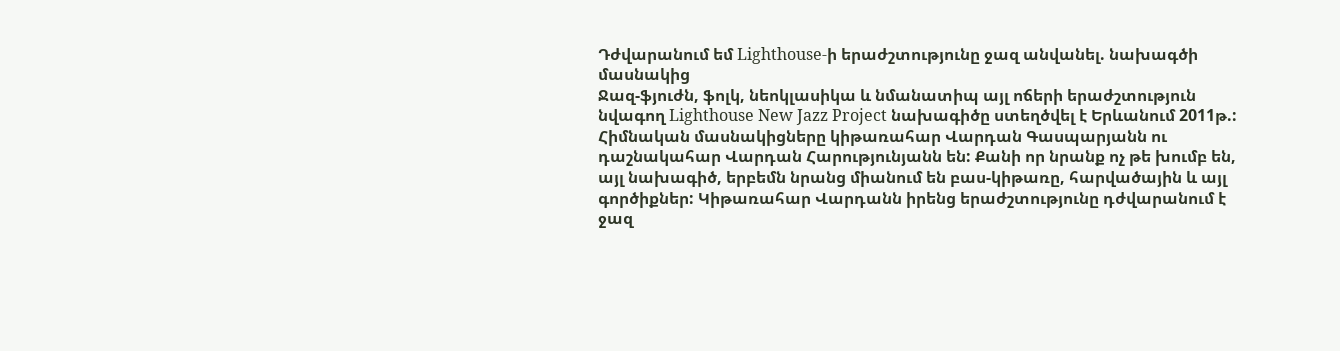Դժվարանում եմ Lighthouse-ի երաժշտությունը ջազ անվանել. նախագծի մասնակից
Ջազ-ֆյուժն, ֆոլկ, նեոկլասիկա և նմանատիպ այլ ոճերի երաժշտություն նվագող Lighthouse New Jazz Project նախագիծը ստեղծվել է Երևանում 2011թ.: Հիմնական մասնակիցները կիթառահար Վարդան Գասպարյանն ու դաշնակահար Վարդան Հարությունյանն են: Քանի որ նրանք ոչ թե խումբ են, այլ նախագիծ, երբեմն նրանց միանում են բաս-կիթառը, հարվածային և այլ գործիքներ: Կիթառահար Վարդանն իրենց երաժշտությունը դժվարանում է ջազ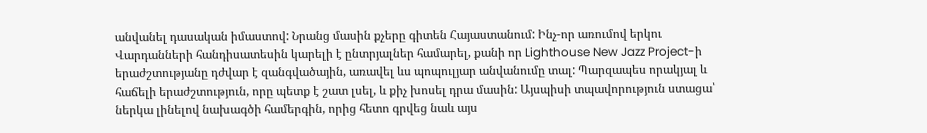անվանել դասական իմաստով: Նրանց մասին քչերը գիտեն Հայաստանում: Ինչ-որ առումով երկու Վարդանների հանդիսատեսին կարելի է ընտրյալներ համարել, քանի որ Lighthouse New Jazz Project-ի երաժշտությանը դժվար է զանգվածային, առավել ևս պոպուլյար անվանումը տալ: Պարզապես որակյալ և հաճելի երաժշտություն, որը պետք է շատ լսել, և քիչ խոսել դրա մասին: Այսպիսի տպավորություն ստացա՝ ներկա լինելով նախագծի համերգին, որից հետո գրվեց նաև այս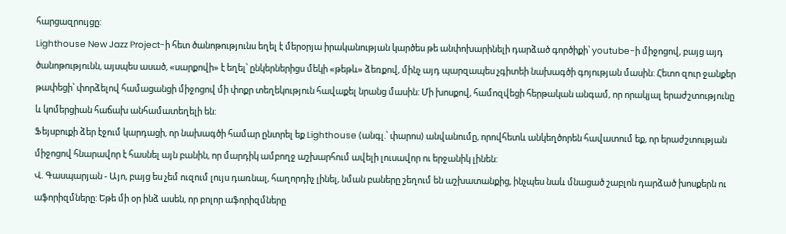հարցազրույցը:
Lighthouse New Jazz Project-ի հետ ծանոթությունս եղել է մերօրյա իրականության կարծես թե անփոխարինելի դարձած գործիքի՝ youtube-ի միջոցով, բայց այդ ծանոթությունն, այսպես ասած, «սարքովի» է եղել՝ ընկերներիցս մեկի «թեթև» ձեռքով, մինչ այդ պարզապես չգիտեի նախագծի գոյության մասին: Հետո զուր ջանքեր թափեցի՝ փորձելով համացանցի միջոցով մի փոքր տեղեկություն հավաքել նրանց մասին: Մի խոսքով, համոզվեցի հերթական անգամ, որ որակյալ երաժշտությունը և կոմերցիան հաճախ անհամատեղելի են:
Ֆեյսբուքի ձեր էջում կարդացի, որ նախագծի համար ընտրել եք Lighthouse (անգլ.՝ փարոս) անվանումը, որովհետև անկեղծորեն հավատում եք, որ երաժշտության միջոցով հնարավոր է հասնել այն բանին, որ մարդիկ ամբողջ աշխարհում ավելի լուսավոր ու երջանիկ լինեն:
Վ. Գասպարյան - Այո, բայց ես չեմ ուզում լույս դառնալ, հաղորդիչ լինել, նման բաները շեղում են աշխատանքից, ինչպես նաև մնացած շաբլոն դարձած խոսքերն ու աֆորիզմները: Եթե մի օր ինձ ասեն, որ բոլոր աֆորիզմները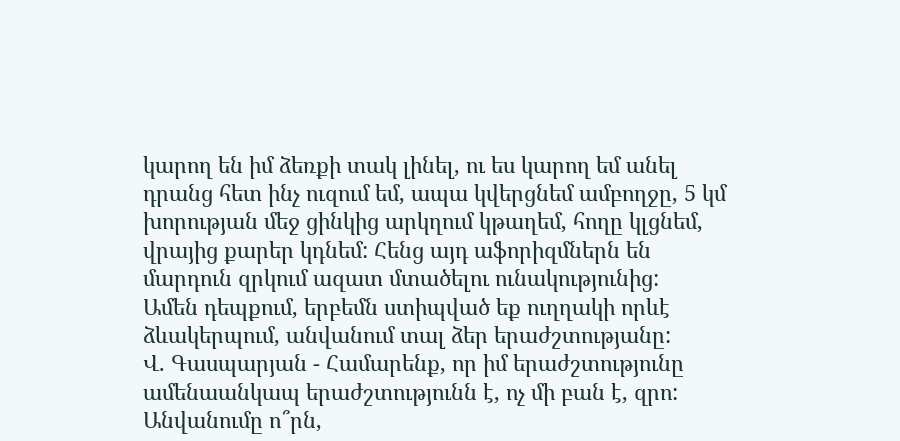կարող են իմ ձեռքի տակ լինել, ու ես կարող եմ անել դրանց հետ ինչ ուզում եմ, ապա կվերցնեմ ամբողջը, 5 կմ խորության մեջ ցինկից արկղում կթաղեմ, հողը կլցնեմ, վրայից քարեր կդնեմ: Հենց այդ աֆորիզմներն են մարդուն զրկում ազատ մտածելու ունակությունից:
Ամեն դեպքում, երբեմն ստիպված եք ուղղակի որևէ ձևակերպում, անվանում տալ ձեր երաժշտությանը:
Վ. Գասպարյան - Համարենք, որ իմ երաժշտությունը ամենաանկապ երաժշտությունն է, ոչ մի բան է, զրո: Անվանումը ո՞րն,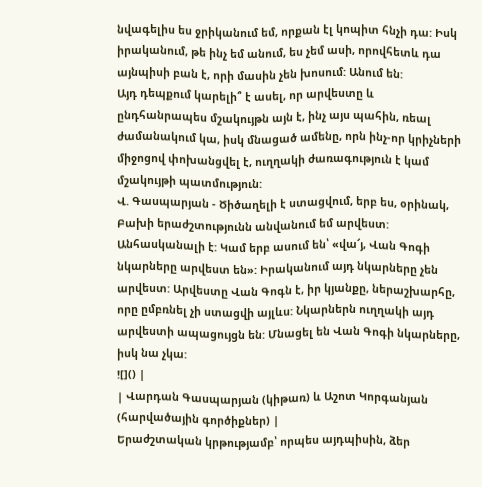նվագելիս ես ջրիկանում եմ, որքան էլ կոպիտ հնչի դա: Իսկ իրականում, թե ինչ եմ անում, ես չեմ ասի, որովհետև դա այնպիսի բան է, որի մասին չեն խոսում: Անում են:
Այդ դեպքում կարելի՞ է ասել, որ արվեստը և ընդհանրապես մշակույթն այն է, ինչ այս պահին, ռեալ ժամանակում կա, իսկ մնացած ամենը, որն ինչ-որ կրիչների միջոցով փոխանցվել է, ուղղակի ժառագություն է կամ մշակույթի պատմություն:
Վ. Գասպարյան - Ծիծաղելի է ստացվում, երբ ես, օրինակ, Բախի երաժշտությունն անվանում եմ արվեստ: Անհասկանալի է: Կամ երբ ասում են՝ «վա՜յ, Վան Գոգի նկարները արվեստ են»: Իրականում այդ նկարները չեն արվեստ: Արվեստը Վան Գոգն է, իր կյանքը, ներաշխարհը, որը ըմբռնել չի ստացվի այլևս: Նկարներն ուղղակի այդ արվեստի ապացույցն են: Մնացել են Վան Գոգի նկարները, իսկ նա չկա:
![]() |
| Վարդան Գասպարյան (կիթառ) և Աշոտ Կորգանյան (հարվածային գործիքներ) |
Երաժշտական կրթությամբ՝ որպես այդպիսին, ձեր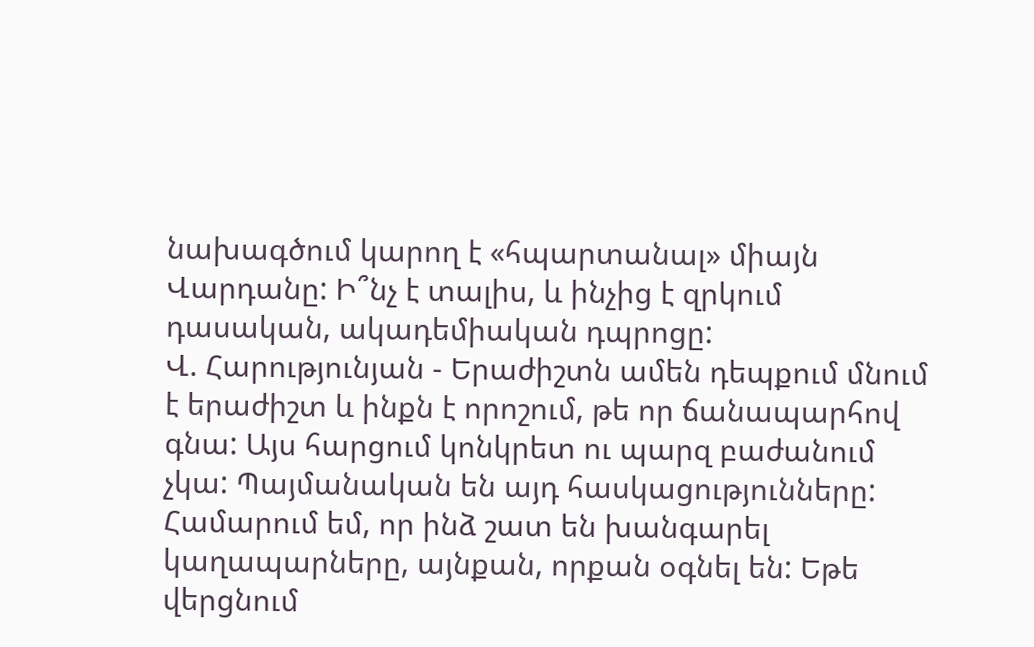նախագծում կարող է «հպարտանալ» միայն Վարդանը: Ի՞նչ է տալիս, և ինչից է զրկում դասական, ակադեմիական դպրոցը:
Վ. Հարությունյան - Երաժիշտն ամեն դեպքում մնում է երաժիշտ և ինքն է որոշում, թե որ ճանապարհով գնա: Այս հարցում կոնկրետ ու պարզ բաժանում չկա: Պայմանական են այդ հասկացությունները: Համարում եմ, որ ինձ շատ են խանգարել կաղապարները, այնքան, որքան օգնել են: Եթե վերցնում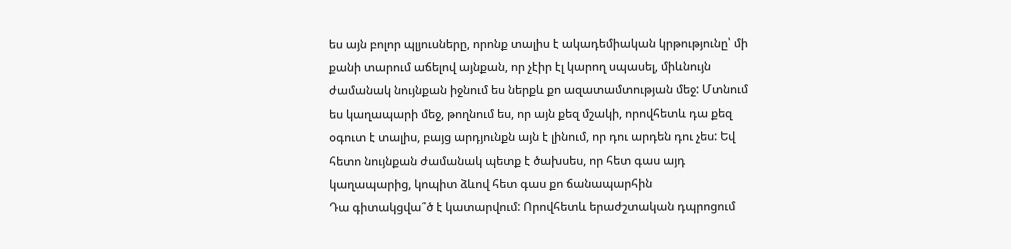ես այն բոլոր պլյուսները, որոնք տալիս է ակադեմիական կրթությունը՝ մի քանի տարում աճելով այնքան, որ չէիր էլ կարող սպասել, միևնույն ժամանակ նույնքան իջնում ես ներքև քո ազատամտության մեջ: Մտնում ես կաղապարի մեջ, թողնում ես, որ այն քեզ մշակի, որովհետև դա քեզ օգուտ է տալիս, բայց արդյունքն այն է լինում, որ դու արդեն դու չես: Եվ հետո նույնքան ժամանակ պետք է ծախսես, որ հետ գաս այդ կաղապարից, կոպիտ ձևով հետ գաս քո ճանապարհին
Դա գիտակցվա՞ծ է կատարվում: Որովհետև երաժշտական դպրոցում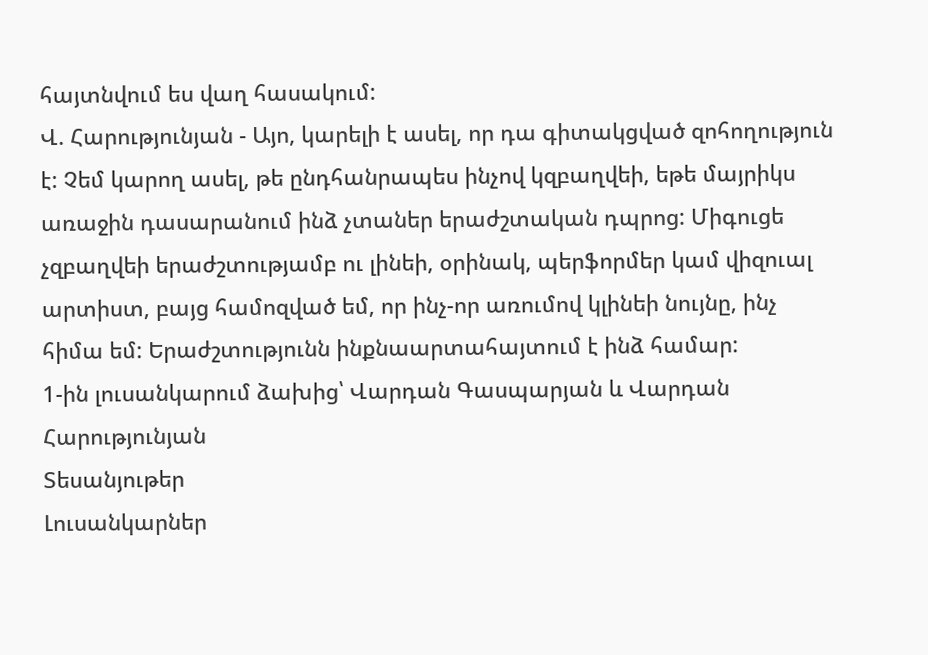հայտնվում ես վաղ հասակում:
Վ. Հարությունյան - Այո, կարելի է ասել, որ դա գիտակցված զոհողություն է: Չեմ կարող ասել, թե ընդհանրապես ինչով կզբաղվեի, եթե մայրիկս առաջին դասարանում ինձ չտաներ երաժշտական դպրոց: Միգուցե չզբաղվեի երաժշտությամբ ու լինեի, օրինակ, պերֆորմեր կամ վիզուալ արտիստ, բայց համոզված եմ, որ ինչ-որ առումով կլինեի նույնը, ինչ հիմա եմ: Երաժշտությունն ինքնաարտահայտում է ինձ համար:
1-ին լուսանկարում ձախից՝ Վարդան Գասպարյան և Վարդան Հարությունյան
Տեսանյութեր
Լուսանկարներ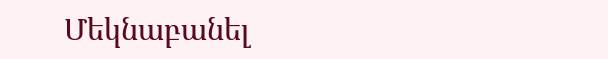Մեկնաբանել